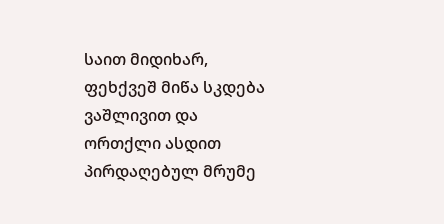საით მიდიხარ, ფეხქვეშ მიწა სკდება ვაშლივით და ორთქლი ასდით პირდაღებულ მრუმე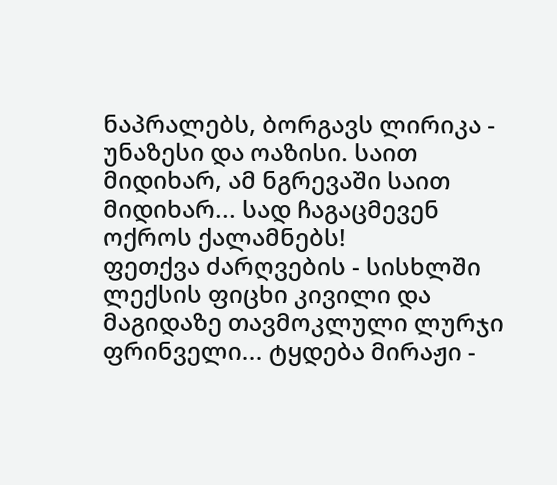ნაპრალებს, ბორგავს ლირიკა - უნაზესი და ოაზისი. საით მიდიხარ, ამ ნგრევაში საით მიდიხარ... სად ჩაგაცმევენ ოქროს ქალამნებს!
ფეთქვა ძარღვების - სისხლში ლექსის ფიცხი კივილი და მაგიდაზე თავმოკლული ლურჯი ფრინველი... ტყდება მირაჟი -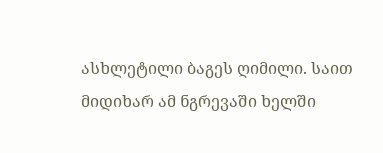ასხლეტილი ბაგეს ღიმილი. საით მიდიხარ ამ ნგრევაში ხელში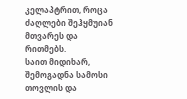კელაპტრით, როცა ძაღლები შეჰყმუიან მთვარეს და რითმებს.
საით მიდიხარ, შემოგადნა სამოსი თოვლის და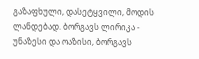გაზაფხული, დასეტყვილი, მოდის ლანდებად. ბორგავს ლირიკა - უნაზესი და ოაზისი, ბორგავს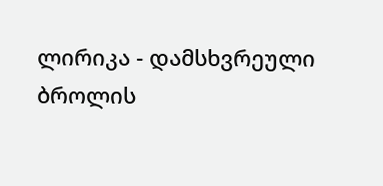ლირიკა - დამსხვრეული ბროლის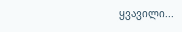ყვავილი...